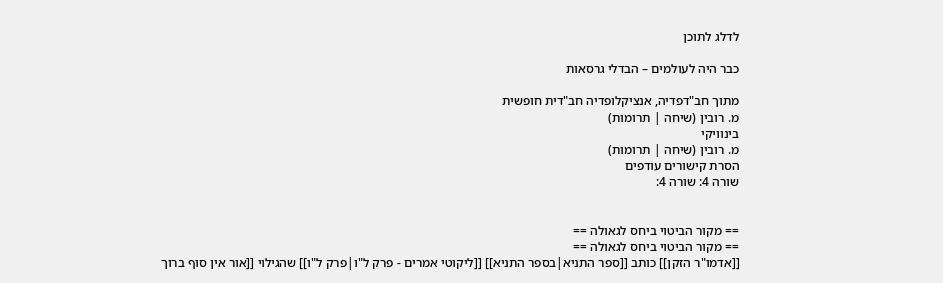לדלג לתוכן

כבר היה לעולמים – הבדלי גרסאות

מתוך חב"דפדיה, אנציקלופדיה חב"דית חופשית
מ. רובין (שיחה | תרומות)
בינוויקי
מ. רובין (שיחה | תרומות)
הסרת קישורים עודפים
שורה 4: שורה 4:


== מקור הביטוי ביחס לגאולה ==
== מקור הביטוי ביחס לגאולה ==
[[אדמו"ר הזקן]] כותב [[ספר התניא|בספר התניא]] [[ליקוטי אמרים - פרק ל"ו|פרק ל"ו]] שהגילוי [[אור אין סוף ברוך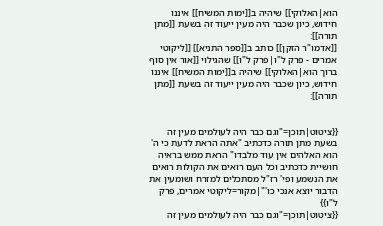הוא|האלוקי]] שיהיה ב[[ימות המשיח]] איננו חידוש, כיון שכבר היה מעין ייעוד זה בשעת [[מתן תורה]]:
[[אדמו"ר הזקן]] כותב ב[[ספר התניא]] [[ליקוטי אמרים - פרק ל"ו|פרק ל"ו]] שהגילוי [[אור אין סוף ברוך הוא|האלוקי]] שיהיה ב[[ימות המשיח]] איננו חידוש, כיון שכבר היה מעין ייעוד זה בשעת [[מתן תורה]]:


{{ציטוט|תוכן="וגם כבר היה לעולמים מעין זה בשעת מתן תורה כדכתיב "אתה הראת לדעת כי ה' הוא האלהים אין עוד מלבדו" הראת ממש בראיה חושיית כדכתיב וכל העם רואים את הקולות רואים את הנשמע ופי' רז"ל מסתכלים למזרח ושומעין את הדבור יוצא אנכי כו'"|מקור=ליקוטי אמרים, פרק ל"ו}}
{{ציטוט|תוכן="וגם כבר היה לעולמים מעין זה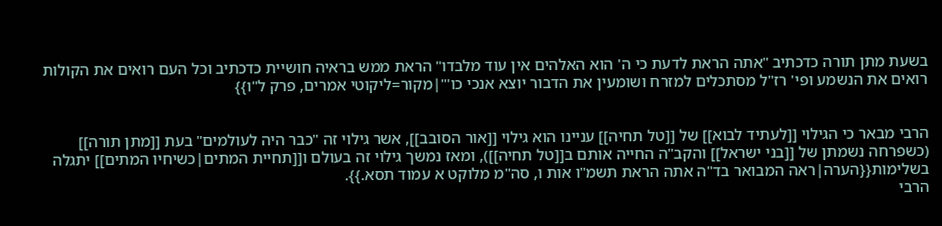בשעת מתן תורה כדכתיב "אתה הראת לדעת כי ה' הוא האלהים אין עוד מלבדו" הראת ממש בראיה חושיית כדכתיב וכל העם רואים את הקולות רואים את הנשמע ופי' רז"ל מסתכלים למזרח ושומעין את הדבור יוצא אנכי כו'"|מקור=ליקוטי אמרים, פרק ל"ו}}


הרבי מבאר כי הגילוי [[לעתיד לבוא]] של [[טל תחיה]] עניינו הוא גילוי [[אור הסובב]], אשר גילוי זה "כבר היה לעולמים" בעת [[מתן תורה]] (כשפרחה נשמתן של [[בני ישראל]] והקב"ה החייה אותם ב[[טל תחיה]]), ומאז נמשך גילוי זה בעולם ו[[תחיית המתים|כשיחיו המתים]] יתגלה בשלימות{{הערה|ראה המבואר בד"ה אתה הראת תשמ"ו אות ו, סה"מ מלוקט א עמוד תסא.}}.
הרבי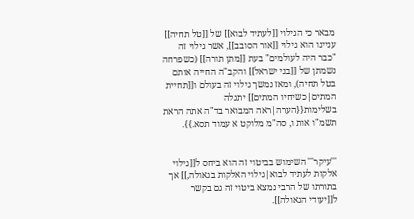מבאר כי הגילוי [[לעתיד לבוא]] של [[טל תחיה]] עניינו הוא גילוי [[אור הסובב]], אשר גילוי זה "כבר היה לעולמים" בעת [[מתן תורה]] (כשפרחה נשמתן של [[בני ישראל]] והקב"ה החייה אותם בטל תחיה), ומאז נמשך גילוי זה בעולם ו[[תחיית המתים|כשיחיו המתים]] יתגלה בשלימות{{הערה|ראה המבואר בד"ה אתה הראת תשמ"ו אות ו, סה"מ מלוקט א עמוד תסא.}}.


'''עיקר''' השימוש בביטוי זה הוא ביחס ל[[גילוי אלקות לעתיד לבוא|גילוי האלקות בגאולה,]] אך בתורתו של הרבי נמצא ביטוי זה גם בקשר ל[[יעודי הגאולה]].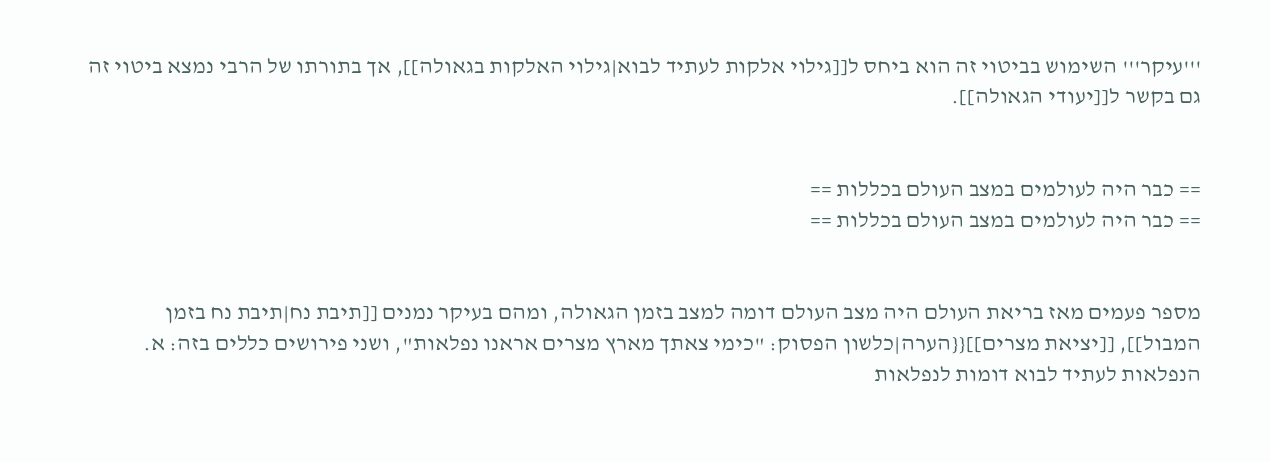'''עיקר''' השימוש בביטוי זה הוא ביחס ל[[גילוי אלקות לעתיד לבוא|גילוי האלקות בגאולה]], אך בתורתו של הרבי נמצא ביטוי זה גם בקשר ל[[יעודי הגאולה]].


== כבר היה לעולמים במצב העולם בכללות ==
== כבר היה לעולמים במצב העולם בכללות ==


מספר פעמים מאז בריאת העולם היה מצב העולם דומה למצב בזמן הגאולה, ומהם בעיקר נמנים [[תיבת נח|תיבת נח בזמן המבול]], [[יציאת מצרים]]{{הערה|כלשון הפסוק: "כימי צאתך מארץ מצרים אראנו נפלאות", ושני פירושים כללים בזה: א. הנפלאות לעתיד לבוא דומות לנפלאות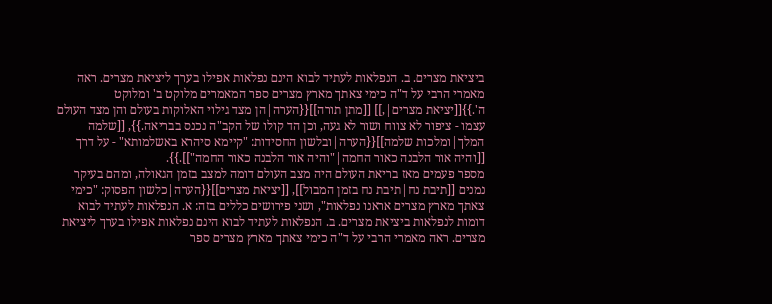ביציאת מצרים. ב. הנפלאות לעתיד לבוא הינם נפלאות אפילו בערך ליציאת מצרים. ראה מאמרי הרבי על ד"ה כימי צאתך מארץ מצרים ספר המאמרים מלוקט ב' ומלוקט ה'.}}[[יציאת מצרים|,]] [[מתן תורה]]{{הערה|הן מצד גילוי האלוקות בעולם והן מצד העולם עצמו - ציפור לא צווח ושור לא געה, וכן הד קולו של הקב"ה נכנס בבריאה.}}, [[שלמה המלך|ומלכות שלמה]]{{הערה|ובלשון החסידות: "קיימא סיהרא באשלמותא" - על דרך [[והיה אור הלבנה כאור החמה|"והיה אור הלבנה כאור החמה"]].}}.
מספר פעמים מאז בריאת העולם היה מצב העולם דומה למצב בזמן הגאולה, ומהם בעיקר נמנים [[תיבת נח|תיבת נח בזמן המבול]], [[יציאת מצרים]]{{הערה|כלשון הפסוק: "כימי צאתך מארץ מצרים אראנו נפלאות", ושני פירושים כללים בזה: א. הנפלאות לעתיד לבוא דומות לנפלאות ביציאת מצרים. ב. הנפלאות לעתיד לבוא הינם נפלאות אפילו בערך ליציאת מצרים. ראה מאמרי הרבי על ד"ה כימי צאתך מארץ מצרים ספר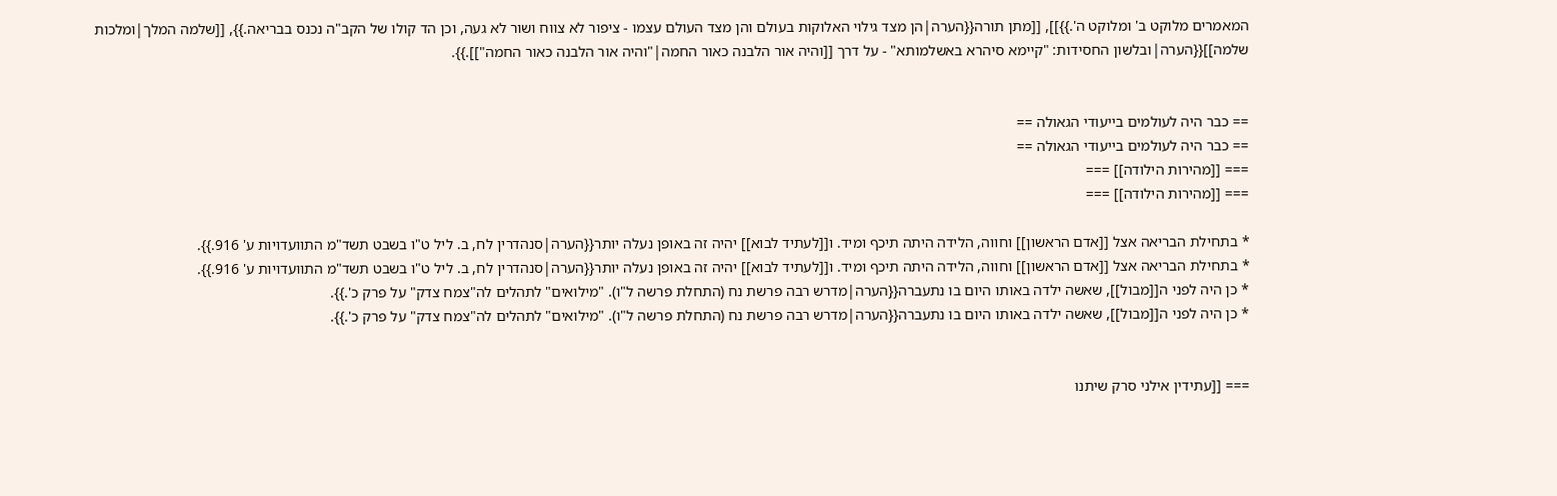המאמרים מלוקט ב' ומלוקט ה'.}}]], [[מתן תורה{{הערה|הן מצד גילוי האלוקות בעולם והן מצד העולם עצמו - ציפור לא צווח ושור לא געה, וכן הד קולו של הקב"ה נכנס בבריאה.}}, [[שלמה המלך|ומלכות שלמה]]{{הערה|ובלשון החסידות: "קיימא סיהרא באשלמותא" - על דרך [[והיה אור הלבנה כאור החמה|"והיה אור הלבנה כאור החמה"]].}}.


== כבר היה לעולמים בייעודי הגאולה ==
== כבר היה לעולמים בייעודי הגאולה ==
=== [[מהירות הילודה]] ===
=== [[מהירות הילודה]] ===

* בתחילת הבריאה אצל [[אדם הראשון]] וחווה, הלידה היתה תיכף ומיד. ו[[לעתיד לבוא]] יהיה זה באופן נעלה יותר{{הערה|סנהדרין לח, ב. ליל ט"ו בשבט תשד"מ התוועדויות ע' 916.}}.
* בתחילת הבריאה אצל [[אדם הראשון]] וחווה, הלידה היתה תיכף ומיד. ו[[לעתיד לבוא]] יהיה זה באופן נעלה יותר{{הערה|סנהדרין לח, ב. ליל ט"ו בשבט תשד"מ התוועדויות ע' 916.}}.
* כן היה לפני ה[[מבול]], שאשה ילדה באותו היום בו נתעברה{{הערה|מדרש רבה פרשת נח (התחלת פרשה ל"ו). "מילואים" לתהלים לה"צמח צדק" על פרק כ'.}}.
* כן היה לפני ה[[מבול]], שאשה ילדה באותו היום בו נתעברה{{הערה|מדרש רבה פרשת נח (התחלת פרשה ל"ו). "מילואים" לתהלים לה"צמח צדק" על פרק כ'.}}.


=== [[עתידין אילני סרק שיתנו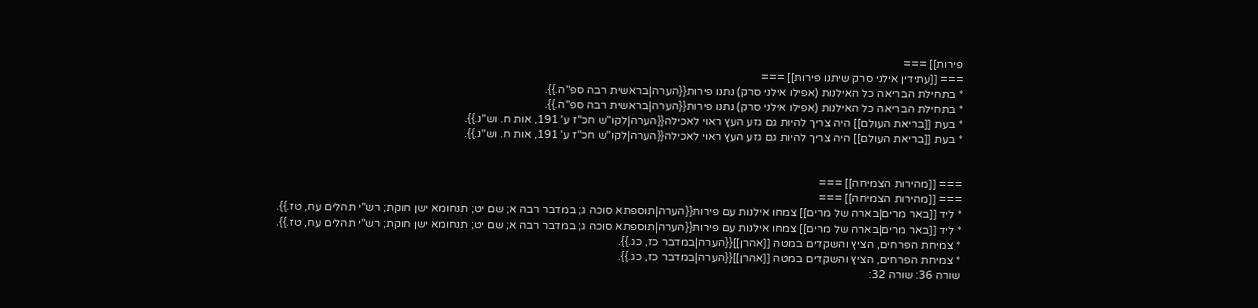פירות]] ===
=== [[עתידין אילני סרק שיתנו פירות]] ===
* בתחילת הבריאה כל האילנות (אפילו אילני סרק) נתנו פירות{{הערה|בראשית רבה ספ"ה.}}.
* בתחילת הבריאה כל האילנות (אפילו אילני סרק) נתנו פירות{{הערה|בראשית רבה ספ"ה.}}.
* בעת [[בריאת העולם]] היה צריך להיות גם גזע העץ ראוי לאכילה{{הערה|לקו"ש חכ"ז ע' 191, אות ח. וש"נ.}}.
* בעת [[בריאת העולם]] היה צריך להיות גם גזע העץ ראוי לאכילה{{הערה|לקו"ש חכ"ז ע' 191, אות ח. וש"נ.}}.


=== [[מהירות הצמיחה]] ===
=== [[מהירות הצמיחה]] ===
* ליד [[באר מרים|בארה של מרים]] צמחו אילנות עם פירות{{הערה|תוספתא סוכה ג; במדבר רבה א; שם יט; תנחומא ישן חוקת; רש"י תהלים עח, טז.}}.
* ליד [[באר מרים|בארה של מרים]] צמחו אילנות עם פירות{{הערה|תוספתא סוכה ג; במדבר רבה א; שם יט; תנחומא ישן חוקת; רש"י תהלים עח, טז.}}.
* צמיחת הפרחים, הציץ והשקדים במטה [[אהרן]]{{הערה|במדבר כז, כג.}}.
* צמיחת הפרחים, הציץ והשקדים במטה [[אהרן]]{{הערה|במדבר כז, כג.}}.
שורה 36: שורה 32: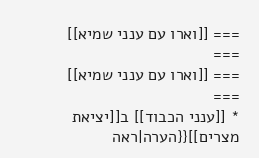=== [[וארו עם ענני שמיא]] ===
=== [[וארו עם ענני שמיא]] ===
* [[ענני הכבוד]] ב[[יציאת מצרים]]{{הערה|ראה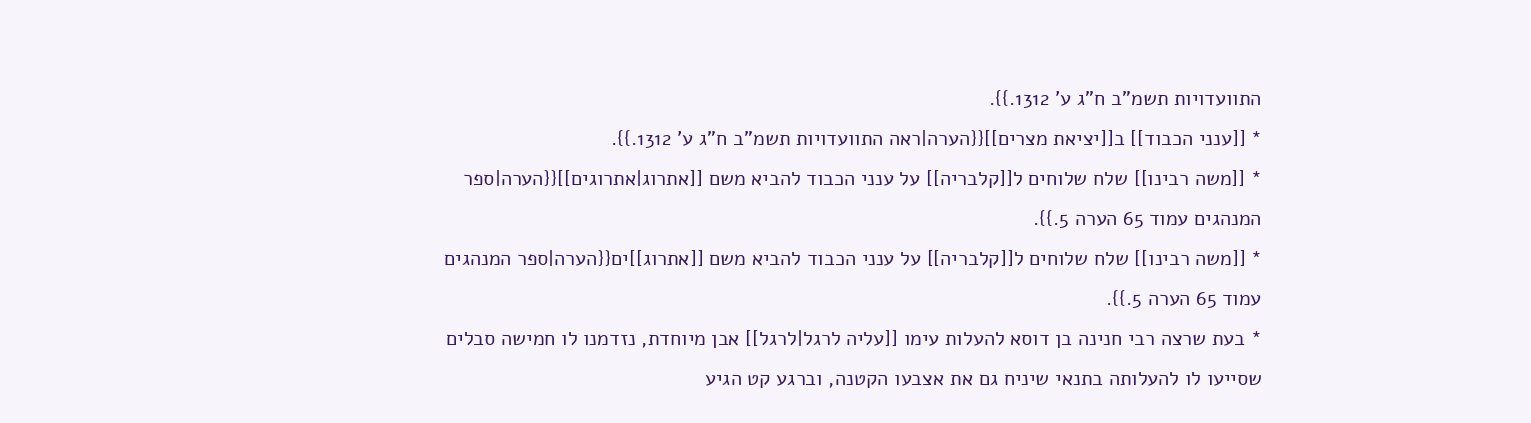התוועדויות תשמ"ב ח"ג ע' 1312.}}.
* [[ענני הכבוד]] ב[[יציאת מצרים]]{{הערה|ראה התוועדויות תשמ"ב ח"ג ע' 1312.}}.
* [[משה רבינו]] שלח שלוחים ל[[קלבריה]] על ענני הכבוד להביא משם [[אתרוג|אתרוגים]]{{הערה|ספר המנהגים עמוד 65 הערה 5.}}.
* [[משה רבינו]] שלח שלוחים ל[[קלבריה]] על ענני הכבוד להביא משם [[אתרוג]]ים{{הערה|ספר המנהגים עמוד 65 הערה 5.}}.
* בעת שרצה רבי חנינה בן דוסא להעלות עימו [[עליה לרגל|לרגל]] אבן מיוחדת, נזדמנו לו חמישה סבלים שסייעו לו להעלותה בתנאי שיניח גם את אצבעו הקטנה, וברגע קט הגיע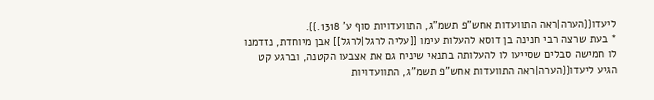ליעדו{{הערה|ראה התוועדות אחש"פ תשמ"ג, התוועדויות סוף ע' 1318.}}.
* בעת שרצה רבי חנינה בן דוסא להעלות עימו [[עליה לרגל|לרגל]] אבן מיוחדת, נזדמנו לו חמישה סבלים שסייעו לו להעלותה בתנאי שיניח גם את אצבעו הקטנה, וברגע קט הגיע ליעדו{{הערה|ראה התוועדות אחש"פ תשמ"ג, התוועדויות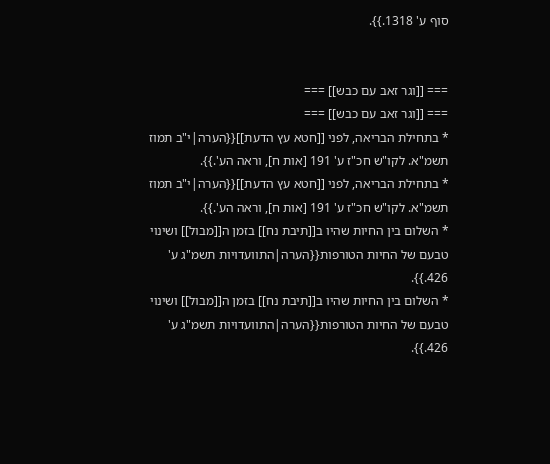סוף ע' 1318.}}.


=== [[וגר זאב עם כבש]] ===
=== [[וגר זאב עם כבש]] ===
* בתחילת הבריאה, לפני [[חטא עץ הדעת]]{{הערה|י"ב תמוז תשמ"א. לקו"ש חכ"ז ע' 191 [אות ח], וראה הע'.}}.
* בתחילת הבריאה, לפני [[חטא עץ הדעת]]{{הערה|י"ב תמוז תשמ"א. לקו"ש חכ"ז ע' 191 [אות ח], וראה הע'.}}.
* השלום בין החיות שהיו ב[[תיבת נח]] בזמן ה[[מבול]] ושינוי טבעם של החיות הטורפות{{הערה|התוועדויות תשמ"ג ע' 426.}}.
* השלום בין החיות שהיו ב[[תיבת נח]] בזמן ה[[מבול]] ושינוי טבעם של החיות הטורפות{{הערה|התוועדויות תשמ"ג ע' 426.}}.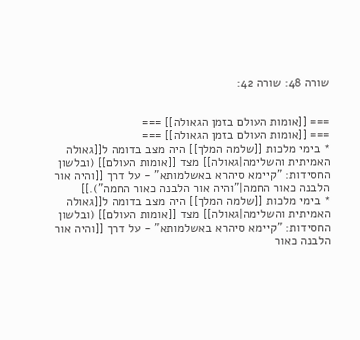שורה 48: שורה 42:


=== [[אומות העולם בזמן הגאולה]] ===
=== [[אומות העולם בזמן הגאולה]] ===
* בימי מלכות [[שלמה המלך]] היה מצב בדומה ל[[גאולה האמיתית והשלימה|גאולה]] מצד [[אומות העולם]] (ובלשון החסידות: "קיימא סיהרא באשלמותא" - על דרך [[והיה אור הלבנה כאור החמה|"והיה אור הלבנה כאור החמה").]]
* בימי מלכות [[שלמה המלך]] היה מצב בדומה ל[[גאולה האמיתית והשלימה|גאולה]] מצד [[אומות העולם]] (ובלשון החסידות: "קיימא סיהרא באשלמותא" - על דרך [[והיה אור הלבנה כאור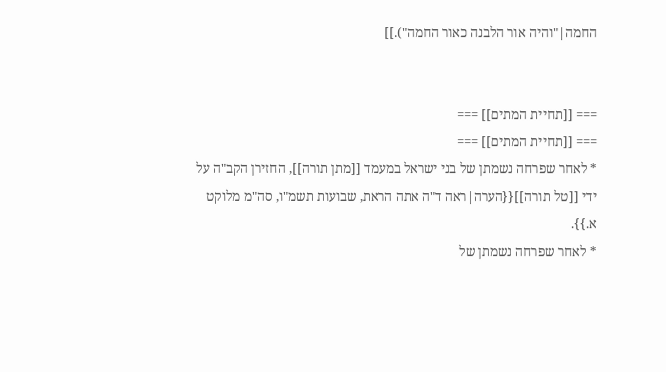החמה|"והיה אור הלבנה כאור החמה").]]


=== [[תחיית המתים]] ===
=== [[תחיית המתים]] ===
* לאחר שפרחה נשמתן של בני ישראל במעמד [[מתן תורה]], החזירן הקב"ה על ידי [[טל תורה]]{{הערה|ראה ד"ה אתה הראת, שבועות תשמ"ו, סה"מ מלוקט א.}}.
* לאחר שפרחה נשמתן של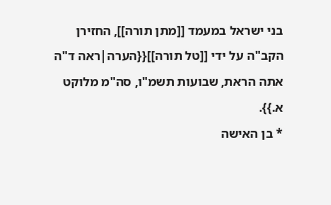בני ישראל במעמד [[מתן תורה]], החזירן הקב"ה על ידי [[טל תורה]]{{הערה|ראה ד"ה אתה הראת, שבועות תשמ"ו, סה"מ מלוקט א.}}.
* בן האישה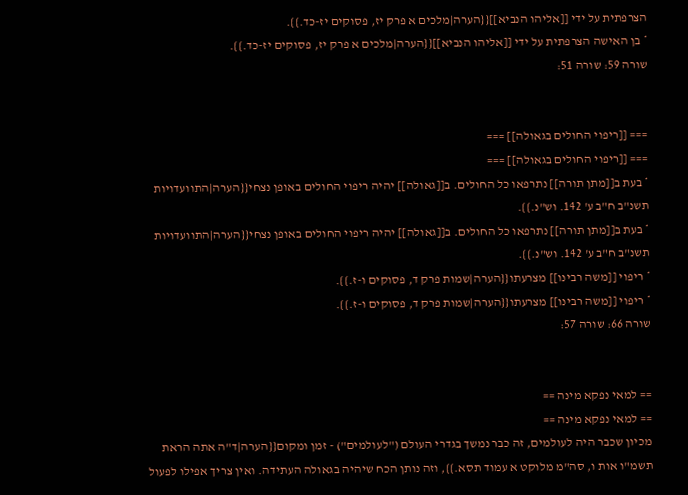הצרפתית על ידי [[אליהו הנביא]]{{הערה|מלכים א פרק יז, פסוקים יז-כד.}}.
* בן האישה הצרפתית על ידי [[אליהו הנביא]]{{הערה|מלכים א פרק יז, פסוקים יז-כד.}}.
שורה 59: שורה 51:


=== [[ריפוי החולים בגאולה]] ===
=== [[ריפוי החולים בגאולה]] ===
* בעת ב[[מתן תורה]] נתרפאו כל החולים. ב[[גאולה]] יהיה ריפוי החולים באופן נצחי{{הערה|התוועדויות תשנ"ב ח"ב ע' 142. וש"נ.}}.
* בעת ב[[מתן תורה]] נתרפאו כל החולים. ב[[גאולה]] יהיה ריפוי החולים באופן נצחי{{הערה|התוועדויות תשנ"ב ח"ב ע' 142. וש"נ.}}.
* ריפוי [[משה רבינו]] מצרעתו{{הערה|שמות פרק ד, פסוקים ו-ז.}}.
* ריפוי [[משה רבינו]] מצרעתו{{הערה|שמות פרק ד, פסוקים ו-ז.}}.
שורה 66: שורה 57:


== למאי נפקא מינה ==
== למאי נפקא מינה ==
מכיון שכבר היה לעולמים, זה כבר נמשך בגדרי העולם ("לעולמים") - זמן ומקום{{הערה|ד"ה אתה הראת תשמ"ו אות ו, סה"מ מלוקט א עמוד תסא.}}, וזה נותן הכח שיהיה בגאולה העתידה. ואין צריך אפילו לפעול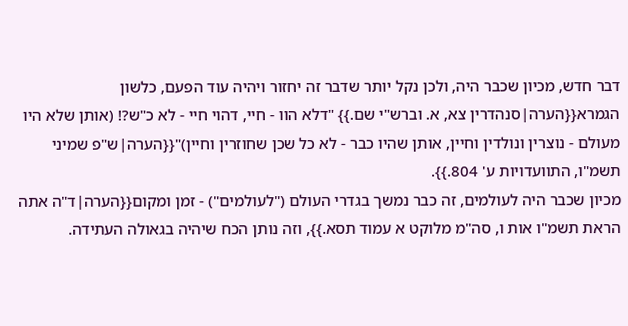דבר חדש, מכיון שכבר היה, ולכן נקל יותר שדבר זה יחזור ויהיה עוד הפעם, כלשון הגמרא{{הערה|סנהדרין צא, א. וברש"י שם.}} "דלא הוו - חיי, דהוי חיי - לא כ"ש?! (אותן שלא היו מעולם - נוצרין ונולדין וחיין, אותן שהיו כבר - לא כל שכן שחוזרין וחיין)"{{הערה|ש"פ שמיני תשמ"ו, התוועדויות ע' 804.}}.
מכיון שכבר היה לעולמים, זה כבר נמשך בגדרי העולם ("לעולמים") - זמן ומקום{{הערה|ד"ה אתה הראת תשמ"ו אות ו, סה"מ מלוקט א עמוד תסא.}}, וזה נותן הכח שיהיה בגאולה העתידה.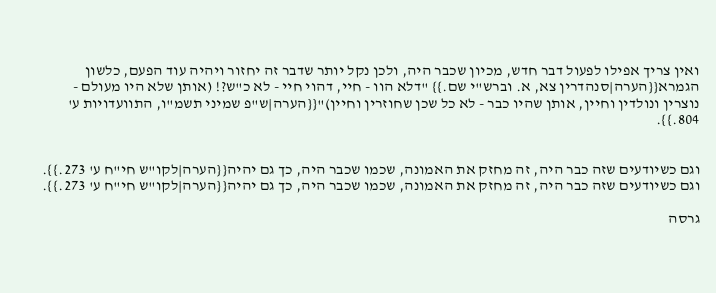ואין צריך אפילו לפעול דבר חדש, מכיון שכבר היה, ולכן נקל יותר שדבר זה יחזור ויהיה עוד הפעם, כלשון הגמרא{{הערה|סנהדרין צא, א. וברש"י שם.}} "דלא הוו - חיי, דהוי חיי - לא כ"ש?! (אותן שלא היו מעולם - נוצרין ונולדין וחיין, אותן שהיו כבר - לא כל שכן שחוזרין וחיין)"{{הערה|ש"פ שמיני תשמ"ו, התוועדויות ע' 804.}}.


וגם כשיודעים שזה כבר היה, זה מחזק את האמונה, שכמו שכבר היה, כך גם יהיה{{הערה|לקו"ש חי"ח ע' 273.}}.
וגם כשיודעים שזה כבר היה, זה מחזק את האמונה, שכמו שכבר היה, כך גם יהיה{{הערה|לקו"ש חי"ח ע' 273.}}.

גרסה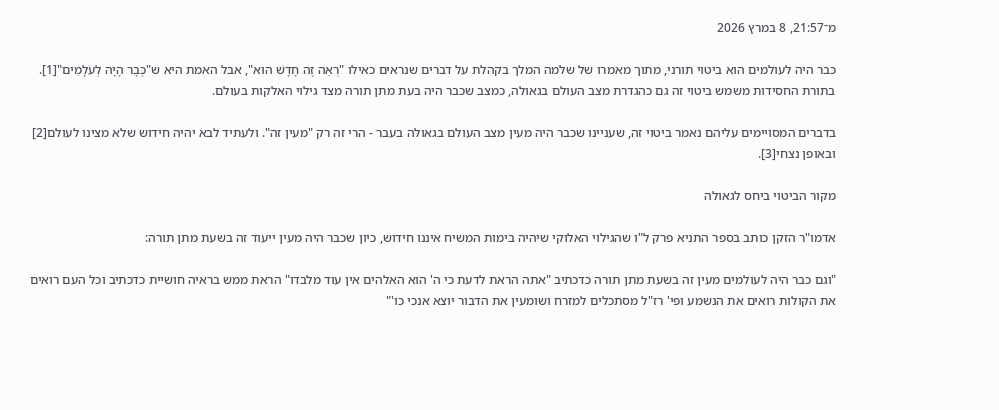מ־21:57, 8 במרץ 2026

כבר היה לעולמים הוא ביטוי תורני, מתוך מאמרו של שלמה המלך בקהלת על דברים שנראים כאילו "רְאֵה זֶה חָדָשׁ הוּא", אבל האמת היא ש"כְּבָר הָיָה לְעֹלָמִים"[1]. בתורת החסידות משמש ביטוי זה גם כהגדרת מצב העולם בגאולה, כמצב שכבר היה בעת מתן תורה מצד גילוי האלקות בעולם.

בדברים המסויימים עליהם נאמר ביטוי זה, שעניינו שכבר היה מעין מצב העולם בגאולה בעבר - הרי זה רק "מעין זה". ולעתיד לבא יהיה חידוש שלא מצינו לעולם[2] ובאופן נצחי[3].

מקור הביטוי ביחס לגאולה

אדמו"ר הזקן כותב בספר התניא פרק ל"ו שהגילוי האלוקי שיהיה בימות המשיח איננו חידוש, כיון שכבר היה מעין ייעוד זה בשעת מתן תורה:

"וגם כבר היה לעולמים מעין זה בשעת מתן תורה כדכתיב "אתה הראת לדעת כי ה' הוא האלהים אין עוד מלבדו" הראת ממש בראיה חושיית כדכתיב וכל העם רואים את הקולות רואים את הנשמע ופי' רז"ל מסתכלים למזרח ושומעין את הדבור יוצא אנכי כו'"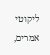ליקוטי אמרים,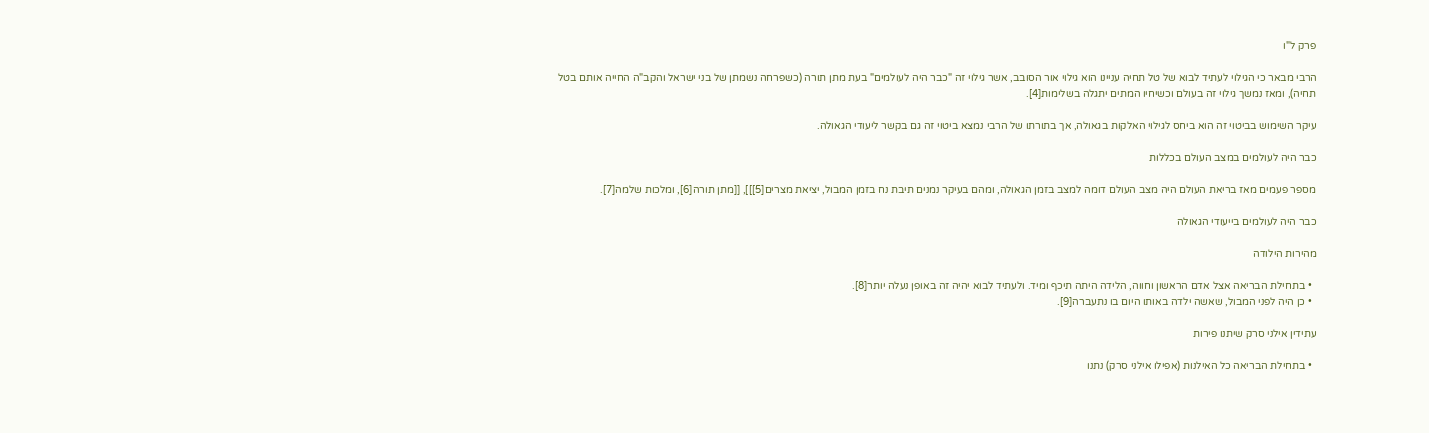פרק ל"ו

הרבי מבאר כי הגילוי לעתיד לבוא של טל תחיה עניינו הוא גילוי אור הסובב, אשר גילוי זה "כבר היה לעולמים" בעת מתן תורה (כשפרחה נשמתן של בני ישראל והקב"ה החייה אותם בטל תחיה), ומאז נמשך גילוי זה בעולם וכשיחיו המתים יתגלה בשלימות[4].

עיקר השימוש בביטוי זה הוא ביחס לגילוי האלקות בגאולה, אך בתורתו של הרבי נמצא ביטוי זה גם בקשר ליעודי הגאולה.

כבר היה לעולמים במצב העולם בכללות

מספר פעמים מאז בריאת העולם היה מצב העולם דומה למצב בזמן הגאולה, ומהם בעיקר נמנים תיבת נח בזמן המבול, יציאת מצרים[5]]], [[מתן תורה[6], ומלכות שלמה[7].

כבר היה לעולמים בייעודי הגאולה

מהירות הילודה

  • בתחילת הבריאה אצל אדם הראשון וחווה, הלידה היתה תיכף ומיד. ולעתיד לבוא יהיה זה באופן נעלה יותר[8].
  • כן היה לפני המבול, שאשה ילדה באותו היום בו נתעברה[9].

עתידין אילני סרק שיתנו פירות

  • בתחילת הבריאה כל האילנות (אפילו אילני סרק) נתנו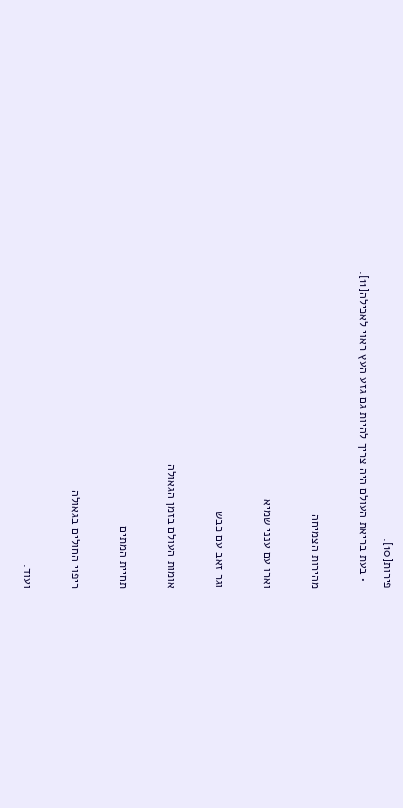פירות[10].
  • בעת בריאת העולם היה צריך להיות גם גזע העץ ראוי לאכילה[11].

מהירות הצמיחה

וארו עם ענני שמיא

וגר זאב עם כבש

אומות העולם בזמן הגאולה

תחיית המתים

ריפוי החולים בגאולה

ועוד.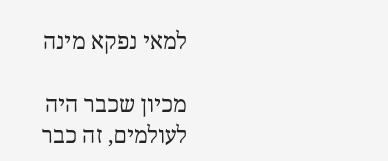למאי נפקא מינה

מכיון שכבר היה לעולמים, זה כבר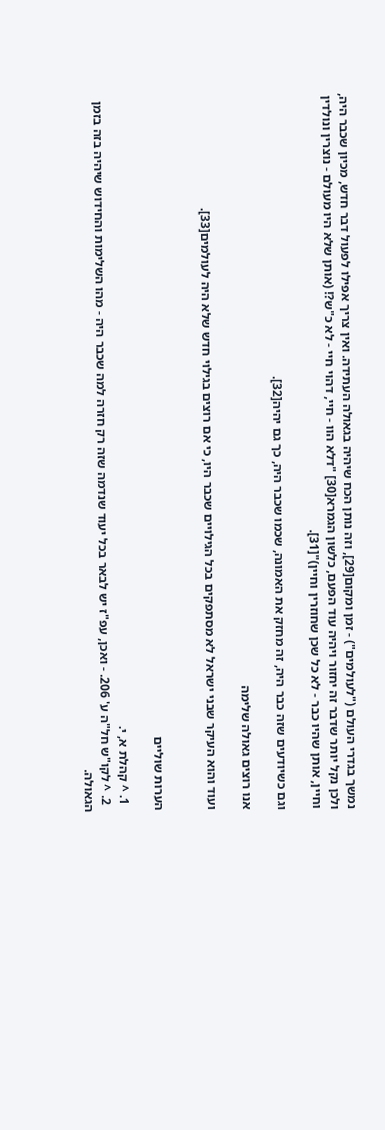נמשך בגדרי העולם ("לעולמים") - זמן ומקום[29], וזה נותן הכח שיהיה בגאולה העתידה. ואין צריך אפילו לפעול דבר חדש, מכיון שכבר היה, ולכן נקל יותר שדבר זה יחזור ויהיה עוד הפעם, כלשון הגמרא[30] "דלא הוו - חיי, דהוי חיי - לא כ"ש?! (אותן שלא היו מעולם - נוצרין ונולדין וחיין, אותן שהיו כבר - לא כל שכן שחוזרין וחיין)"[31].

וגם כשיודעים שזה כבר היה, זה מחזק את האמונה, שכמו שכבר היה, כך גם יהיה[32].

אנו רוצים גאולה שלימה

ועוד והוא העיקר שבני ישראל לא מסתפקים בכל הגילויים שכבר היו, כי אם רוצים בגילוי חדש שלא היה לעולמים[33].


הערות שוליים

  1. ^ קהלת א, י.
  2. ^ לקו"ש חל"ה ע' 206. - ואכן, עפ"ז יש לבאר בכל יעוד שנדמה שזה רק חזרה למה שכבר היה - מהו השלימות והחידוש שיהיה בזה בזמן הגאולה.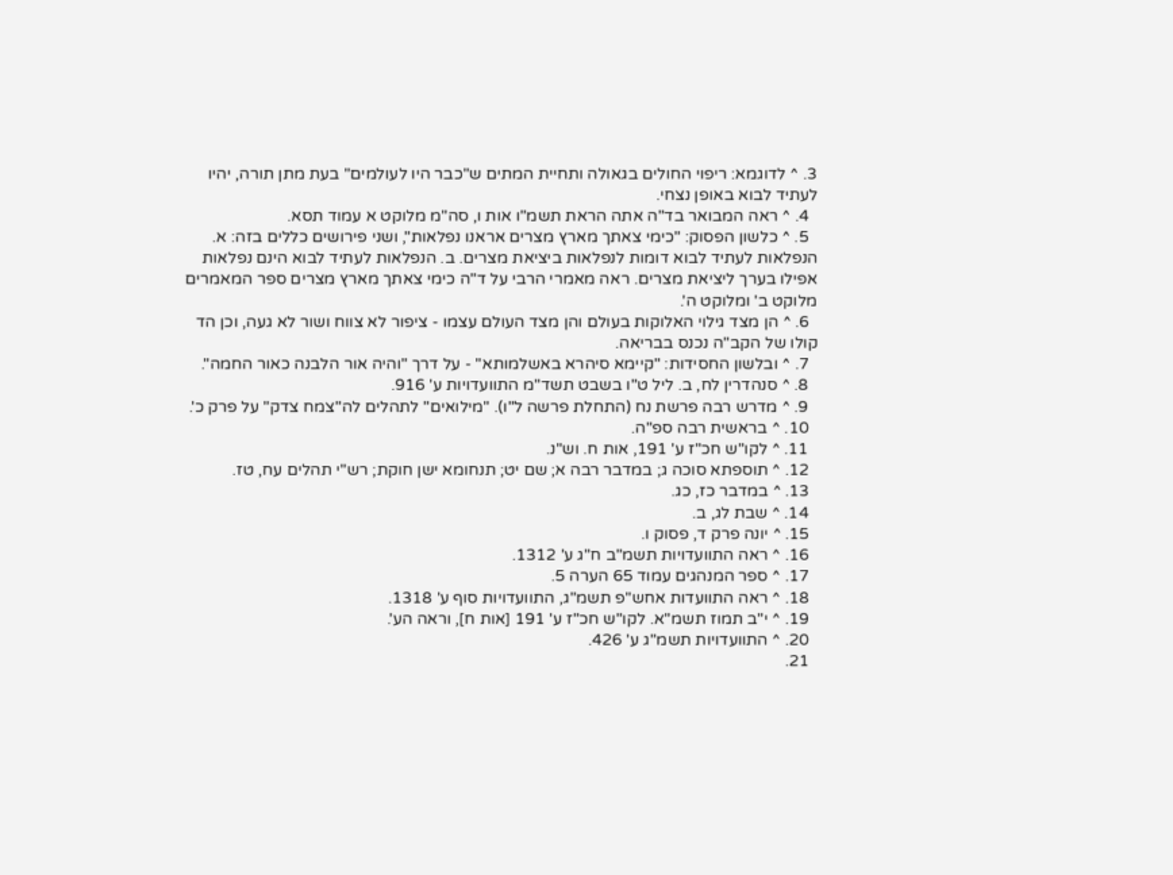3. ^ לדוגמא: ריפוי החולים בגאולה ותחיית המתים ש"כבר היו לעולמים" בעת מתן תורה, יהיו לעתיד לבוא באופן נצחי.
  4. ^ ראה המבואר בד"ה אתה הראת תשמ"ו אות ו, סה"מ מלוקט א עמוד תסא.
  5. ^ כלשון הפסוק: "כימי צאתך מארץ מצרים אראנו נפלאות", ושני פירושים כללים בזה: א. הנפלאות לעתיד לבוא דומות לנפלאות ביציאת מצרים. ב. הנפלאות לעתיד לבוא הינם נפלאות אפילו בערך ליציאת מצרים. ראה מאמרי הרבי על ד"ה כימי צאתך מארץ מצרים ספר המאמרים מלוקט ב' ומלוקט ה'.
  6. ^ הן מצד גילוי האלוקות בעולם והן מצד העולם עצמו - ציפור לא צווח ושור לא געה, וכן הד קולו של הקב"ה נכנס בבריאה.
  7. ^ ובלשון החסידות: "קיימא סיהרא באשלמותא" - על דרך "והיה אור הלבנה כאור החמה".
  8. ^ סנהדרין לח, ב. ליל ט"ו בשבט תשד"מ התוועדויות ע' 916.
  9. ^ מדרש רבה פרשת נח (התחלת פרשה ל"ו). "מילואים" לתהלים לה"צמח צדק" על פרק כ'.
  10. ^ בראשית רבה ספ"ה.
  11. ^ לקו"ש חכ"ז ע' 191, אות ח. וש"נ.
  12. ^ תוספתא סוכה ג; במדבר רבה א; שם יט; תנחומא ישן חוקת; רש"י תהלים עח, טז.
  13. ^ במדבר כז, כג.
  14. ^ שבת לג, ב.
  15. ^ יונה פרק ד, פסוק ו.
  16. ^ ראה התוועדויות תשמ"ב ח"ג ע' 1312.
  17. ^ ספר המנהגים עמוד 65 הערה 5.
  18. ^ ראה התוועדות אחש"פ תשמ"ג, התוועדויות סוף ע' 1318.
  19. ^ י"ב תמוז תשמ"א. לקו"ש חכ"ז ע' 191 [אות ח], וראה הע'.
  20. ^ התוועדויות תשמ"ג ע' 426.
  21.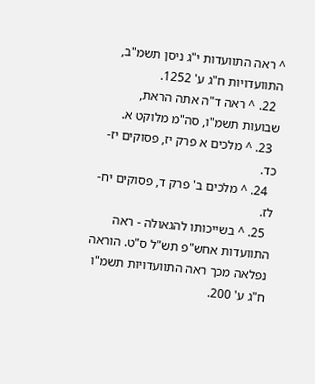^ ראה התוועדות י"ג ניסן תשמ"ב, התוועדויות ח"ג ע' 1252.
  22. ^ ראה ד"ה אתה הראת, שבועות תשמ"ו, סה"מ מלוקט א.
  23. ^ מלכים א פרק יז, פסוקים יז-כד.
  24. ^ מלכים ב' פרק ד, פסוקים יח-לז.
  25. ^ בשייכותו להגאולה - ראה התוועדות אחש"פ תש"ל ס"ט. הוראה נפלאה מכך ראה התוועדויות תשמ"ו ח"ג ע' 200.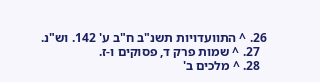26. ^ התוועדויות תשנ"ב ח"ב ע' 142. וש"נ.
  27. ^ שמות פרק ד, פסוקים ו-ז.
  28. ^ מלכים ב'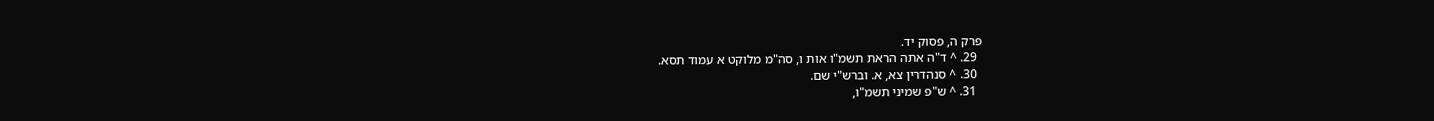פרק ה, פסוק יד.
  29. ^ ד"ה אתה הראת תשמ"ו אות ו, סה"מ מלוקט א עמוד תסא.
  30. ^ סנהדרין צא, א. וברש"י שם.
  31. ^ ש"פ שמיני תשמ"ו,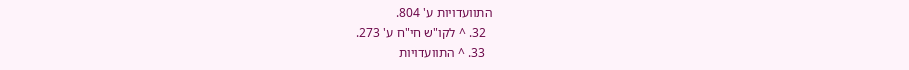התוועדויות ע' 804.
  32. ^ לקו"ש חי"ח ע' 273.
  33. ^ התוועדויות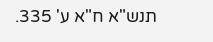תנש"א ח"א ע' 335.